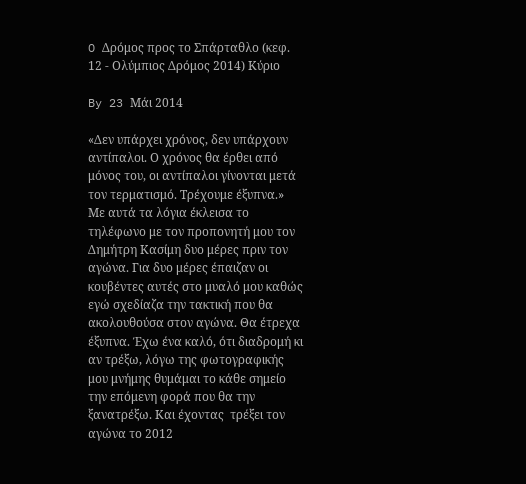O Δρόμος προς το Σπάρταθλο (κεφ. 12 - Ολύμπιος Δρόμος 2014) Κύριο

By 23 Μάι 2014

«Δεν υπάρχει χρόνος, δεν υπάρχουν αντίπαλοι. Ο χρόνος θα έρθει από μόνος του, οι αντίπαλοι γίνονται μετά τον τερματισμό. Τρέχουμε έξυπνα.» Με αυτά τα λόγια έκλεισα το τηλέφωνο με τον προπονητή μου τον Δημήτρη Κασίμη δυο μέρες πριν τον αγώνα. Για δυο μέρες έπαιζαν οι κουβέντες αυτές στο μυαλό μου καθώς εγώ σχεδίαζα την τακτική που θα ακολουθούσα στον αγώνα. Θα έτρεχα έξυπνα. Έχω ένα καλό, ότι διαδρομή κι αν τρέξω, λόγω της φωτογραφικής μου μνήμης θυμάμαι το κάθε σημείο την επόμενη φορά που θα την ξανατρέξω. Και έχοντας  τρέξει τον αγώνα το 2012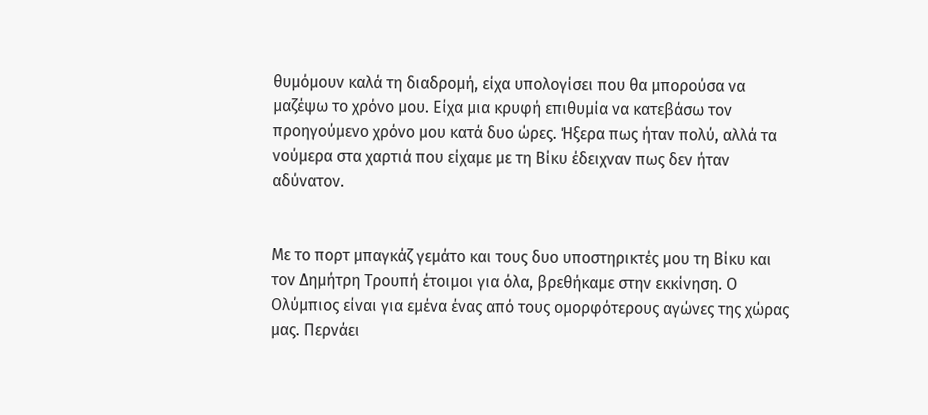θυμόμουν καλά τη διαδρομή, είχα υπολογίσει που θα μπορούσα να μαζέψω το χρόνο μου. Είχα μια κρυφή επιθυμία να κατεβάσω τον προηγούμενο χρόνο μου κατά δυο ώρες. Ήξερα πως ήταν πολύ, αλλά τα νούμερα στα χαρτιά που είχαμε με τη Βίκυ έδειχναν πως δεν ήταν αδύνατον.


Με το πορτ μπαγκάζ γεμάτο και τους δυο υποστηρικτές μου τη Βίκυ και τον Δημήτρη Τρουπή έτοιμοι για όλα, βρεθήκαμε στην εκκίνηση. Ο Ολύμπιος είναι για εμένα ένας από τους ομορφότερους αγώνες της χώρας μας. Περνάει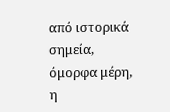από ιστορικά σημεία, όμορφα μέρη, η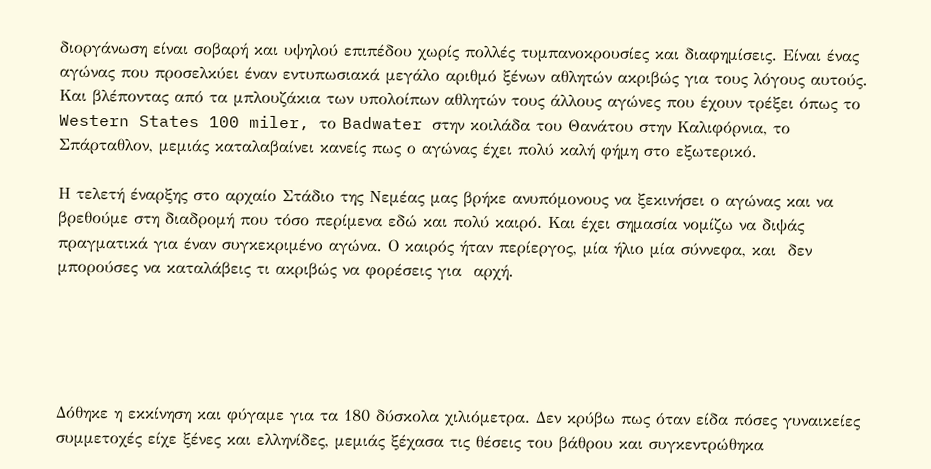διοργάνωση είναι σοβαρή και υψηλού επιπέδου χωρίς πολλές τυμπανοκρουσίες και διαφημίσεις. Είναι ένας αγώνας που προσελκύει έναν εντυπωσιακά μεγάλο αριθμό ξένων αθλητών ακριβώς για τους λόγους αυτούς. Και βλέποντας από τα μπλουζάκια των υπολοίπων αθλητών τους άλλους αγώνες που έχουν τρέξει όπως το Western States 100 miler, το Badwater στην κοιλάδα του Θανάτου στην Καλιφόρνια, το Σπάρταθλον, μεμιάς καταλαβαίνει κανείς πως ο αγώνας έχει πολύ καλή φήμη στο εξωτερικό.

Η τελετή έναρξης στο αρχαίο Στάδιο της Νεμέας μας βρήκε ανυπόμονους να ξεκινήσει ο αγώνας και να βρεθούμε στη διαδρομή που τόσο περίμενα εδώ και πολύ καιρό. Και έχει σημασία νομίζω να διψάς πραγματικά για έναν συγκεκριμένο αγώνα. Ο καιρός ήταν περίεργος, μία ήλιο μία σύννεφα, και  δεν μπορούσες να καταλάβεις τι ακριβώς να φορέσεις για  αρχή.





Δόθηκε η εκκίνηση και φύγαμε για τα 180 δύσκολα χιλιόμετρα. Δεν κρύβω πως όταν είδα πόσες γυναικείες συμμετοχές είχε ξένες και ελληνίδες, μεμιάς ξέχασα τις θέσεις του βάθρου και συγκεντρώθηκα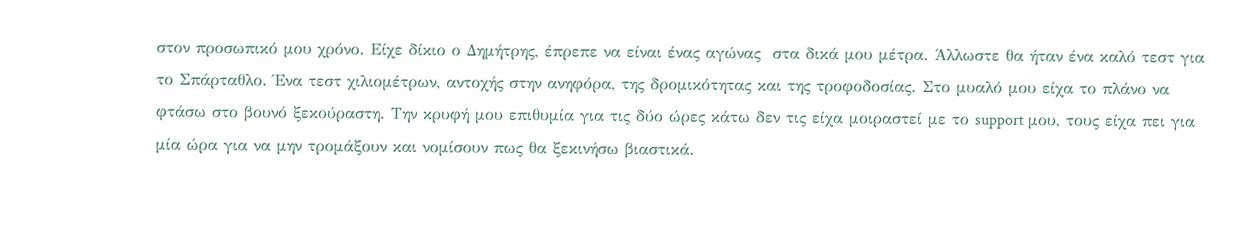στον προσωπικό μου χρόνο. Είχε δίκιο ο Δημήτρης, έπρεπε να είναι ένας αγώνας  στα δικά μου μέτρα. Άλλωστε θα ήταν ένα καλό τεστ για το Σπάρταθλο. Ένα τεστ χιλιομέτρων, αντοχής στην ανηφόρα, της δρομικότητας και της τροφοδοσίας. Στο μυαλό μου είχα το πλάνο να φτάσω στο βουνό ξεκούραστη. Την κρυφή μου επιθυμία για τις δύο ώρες κάτω δεν τις είχα μοιραστεί με το support μου, τους είχα πει για μία ώρα για να μην τρομάξουν και νομίσουν πως θα ξεκινήσω βιαστικά.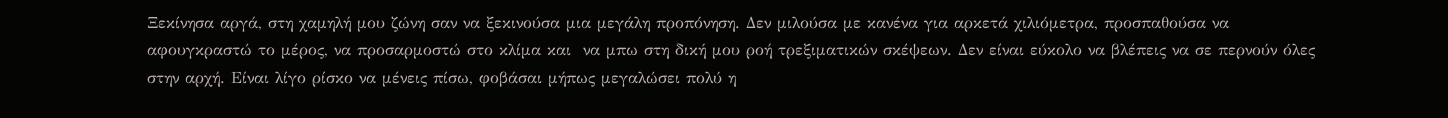Ξεκίνησα αργά, στη χαμηλή μου ζώνη σαν να ξεκινούσα μια μεγάλη προπόνηση. Δεν μιλούσα με κανένα για αρκετά χιλιόμετρα, προσπαθούσα να αφουγκραστώ το μέρος, να προσαρμοστώ στο κλίμα και  να μπω στη δική μου ροή τρεξιματικών σκέψεων. Δεν είναι εύκολο να βλέπεις να σε περνούν όλες στην αρχή. Είναι λίγο ρίσκο να μένεις πίσω, φοβάσαι μήπως μεγαλώσει πολύ η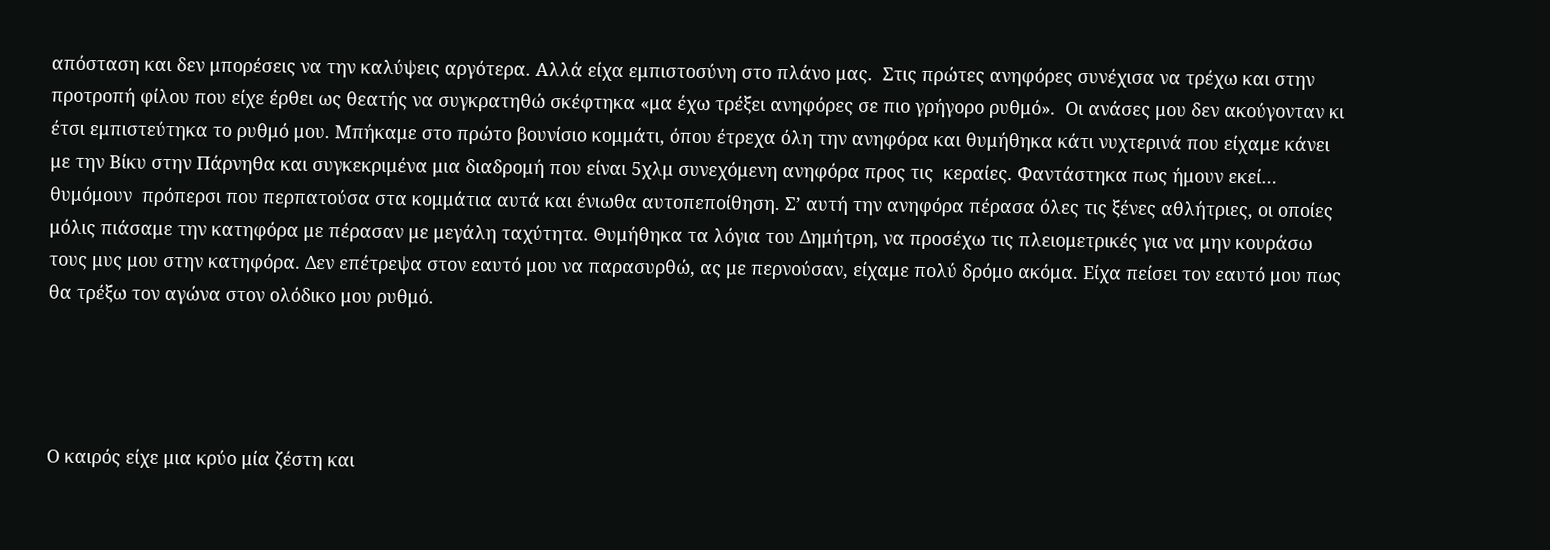απόσταση και δεν μπορέσεις να την καλύψεις αργότερα. Αλλά είχα εμπιστοσύνη στο πλάνο μας.  Στις πρώτες ανηφόρες συνέχισα να τρέχω και στην προτροπή φίλου που είχε έρθει ως θεατής να συγκρατηθώ σκέφτηκα «μα έχω τρέξει ανηφόρες σε πιο γρήγορο ρυθμό».  Οι ανάσες μου δεν ακούγονταν κι έτσι εμπιστεύτηκα το ρυθμό μου. Μπήκαμε στο πρώτο βουνίσιο κομμάτι, όπου έτρεχα όλη την ανηφόρα και θυμήθηκα κάτι νυχτερινά που είχαμε κάνει με την Βίκυ στην Πάρνηθα και συγκεκριμένα μια διαδρομή που είναι 5χλμ συνεχόμενη ανηφόρα προς τις  κεραίες. Φαντάστηκα πως ήμουν εκεί… θυμόμουν  πρόπερσι που περπατούσα στα κομμάτια αυτά και ένιωθα αυτοπεποίθηση. Σ’ αυτή την ανηφόρα πέρασα όλες τις ξένες αθλήτριες, οι οποίες μόλις πιάσαμε την κατηφόρα με πέρασαν με μεγάλη ταχύτητα. Θυμήθηκα τα λόγια του Δημήτρη, να προσέχω τις πλειομετρικές για να μην κουράσω τους μυς μου στην κατηφόρα. Δεν επέτρεψα στον εαυτό μου να παρασυρθώ, ας με περνούσαν, είχαμε πολύ δρόμο ακόμα. Είχα πείσει τον εαυτό μου πως θα τρέξω τον αγώνα στον ολόδικο μου ρυθμό.




Ο καιρός είχε μια κρύο μία ζέστη και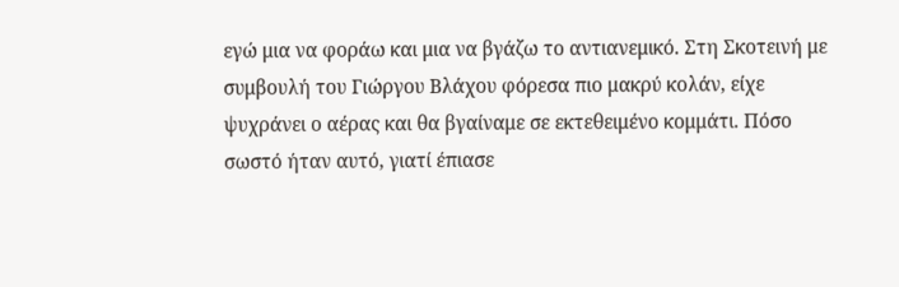εγώ μια να φοράω και μια να βγάζω το αντιανεμικό. Στη Σκοτεινή με συμβουλή του Γιώργου Βλάχου φόρεσα πιο μακρύ κολάν, είχε ψυχράνει ο αέρας και θα βγαίναμε σε εκτεθειμένο κομμάτι. Πόσο σωστό ήταν αυτό, γιατί έπιασε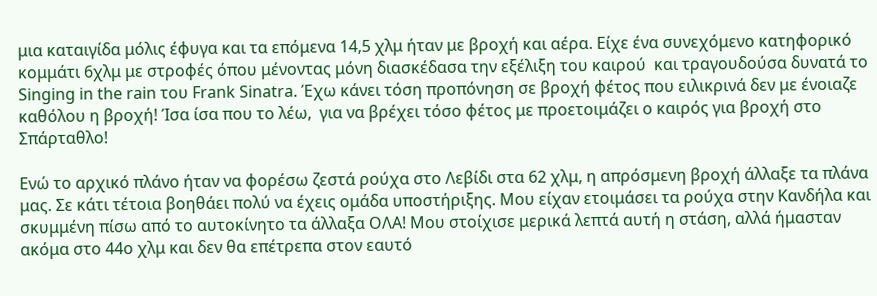μια καταιγίδα μόλις έφυγα και τα επόμενα 14,5 χλμ ήταν με βροχή και αέρα. Είχε ένα συνεχόμενο κατηφορικό κομμάτι 6χλμ με στροφές όπου μένοντας μόνη διασκέδασα την εξέλιξη του καιρού  και τραγουδούσα δυνατά το Singing in the rain του Frank Sinatra. Έχω κάνει τόση προπόνηση σε βροχή φέτος που ειλικρινά δεν με ένοιαζε καθόλου η βροχή! Ίσα ίσα που το λέω,  για να βρέχει τόσο φέτος με προετοιμάζει ο καιρός για βροχή στο Σπάρταθλο!

Ενώ το αρχικό πλάνο ήταν να φορέσω ζεστά ρούχα στο Λεβίδι στα 62 χλμ, η απρόσμενη βροχή άλλαξε τα πλάνα μας. Σε κάτι τέτοια βοηθάει πολύ να έχεις ομάδα υποστήριξης. Μου είχαν ετοιμάσει τα ρούχα στην Κανδήλα και  σκυμμένη πίσω από το αυτοκίνητο τα άλλαξα ΟΛΑ! Μου στοίχισε μερικά λεπτά αυτή η στάση, αλλά ήμασταν ακόμα στο 44ο χλμ και δεν θα επέτρεπα στον εαυτό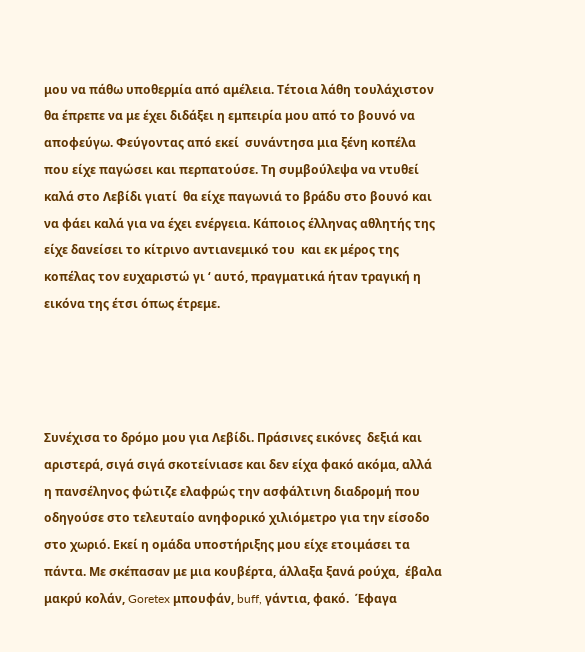μου να πάθω υποθερμία από αμέλεια. Τέτοια λάθη τουλάχιστον θα έπρεπε να με έχει διδάξει η εμπειρία μου από το βουνό να αποφεύγω. Φεύγοντας από εκεί  συνάντησα μια ξένη κοπέλα που είχε παγώσει και περπατούσε. Τη συμβούλεψα να ντυθεί καλά στο Λεβίδι γιατί  θα είχε παγωνιά το βράδυ στο βουνό και να φάει καλά για να έχει ενέργεια. Κάποιος έλληνας αθλητής της είχε δανείσει το κίτρινο αντιανεμικό του  και εκ μέρος της κοπέλας τον ευχαριστώ γι ‘ αυτό, πραγματικά ήταν τραγική η εικόνα της έτσι όπως έτρεμε.




Συνέχισα το δρόμο μου για Λεβίδι. Πράσινες εικόνες  δεξιά και αριστερά, σιγά σιγά σκοτείνιασε και δεν είχα φακό ακόμα, αλλά η πανσέληνος φώτιζε ελαφρώς την ασφάλτινη διαδρομή που οδηγούσε στο τελευταίο ανηφορικό χιλιόμετρο για την είσοδο στο χωριό. Εκεί η ομάδα υποστήριξης μου είχε ετοιμάσει τα πάντα. Με σκέπασαν με μια κουβέρτα, άλλαξα ξανά ρούχα,  έβαλα μακρύ κολάν, Goretex μπουφάν, buff, γάντια, φακό.  Έφαγα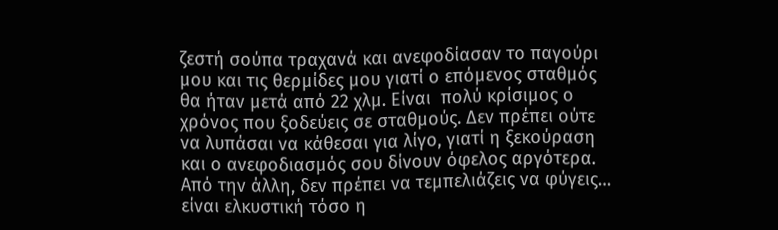ζεστή σούπα τραχανά και ανεφοδίασαν το παγούρι μου και τις θερμίδες μου γιατί ο επόμενος σταθμός θα ήταν μετά από 22 χλμ. Είναι  πολύ κρίσιμος ο χρόνος που ξοδεύεις σε σταθμούς. Δεν πρέπει ούτε να λυπάσαι να κάθεσαι για λίγο, γιατί η ξεκούραση και ο ανεφοδιασμός σου δίνουν όφελος αργότερα. Από την άλλη, δεν πρέπει να τεμπελιάζεις να φύγεις…  είναι ελκυστική τόσο η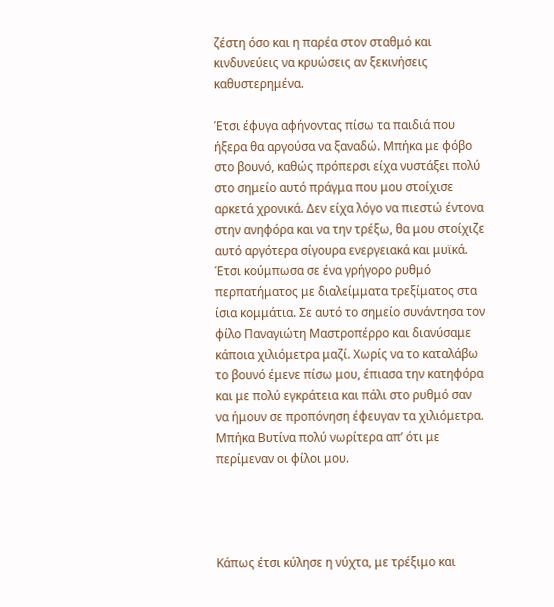ζέστη όσο και η παρέα στον σταθμό και κινδυνεύεις να κρυώσεις αν ξεκινήσεις καθυστερημένα.

Έτσι έφυγα αφήνοντας πίσω τα παιδιά που ήξερα θα αργούσα να ξαναδώ. Μπήκα με φόβο στο βουνό, καθώς πρόπερσι είχα νυστάξει πολύ στο σημείο αυτό πράγμα που μου στοίχισε αρκετά χρονικά. Δεν είχα λόγο να πιεστώ έντονα στην ανηφόρα και να την τρέξω, θα μου στοίχιζε αυτό αργότερα σίγουρα ενεργειακά και μυϊκά. Έτσι κούμπωσα σε ένα γρήγορο ρυθμό περπατήματος με διαλείμματα τρεξίματος στα ίσια κομμάτια. Σε αυτό το σημείο συνάντησα τον φίλο Παναγιώτη Μαστροπέρρο και διανύσαμε κάποια χιλιόμετρα μαζί. Χωρίς να το καταλάβω το βουνό έμενε πίσω μου, έπιασα την κατηφόρα και με πολύ εγκράτεια και πάλι στο ρυθμό σαν να ήμουν σε προπόνηση έφευγαν τα χιλιόμετρα. Μπήκα Βυτίνα πολύ νωρίτερα απ’ ότι με περίμεναν οι φίλοι μου.




Κάπως έτσι κύλησε η νύχτα, με τρέξιμο και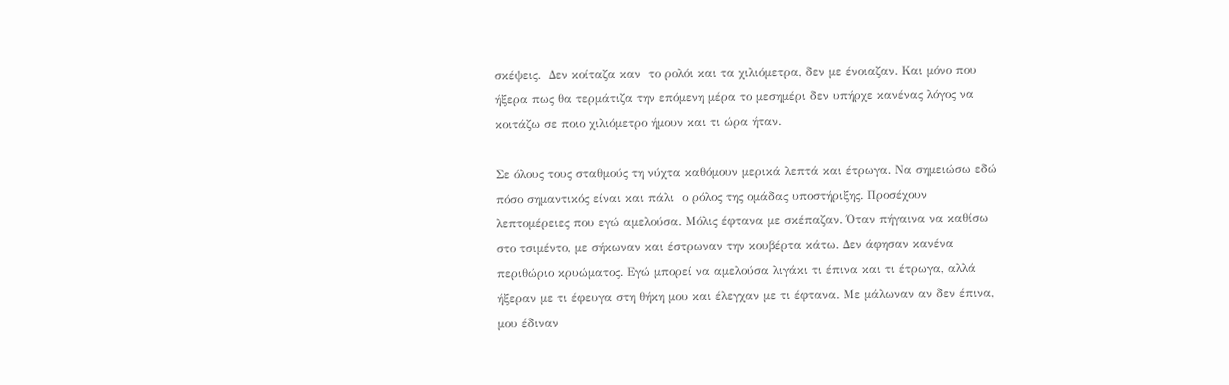σκέψεις.  Δεν κοίταζα καν  το ρολόι και τα χιλιόμετρα, δεν με ένοιαζαν. Και μόνο που ήξερα πως θα τερμάτιζα την επόμενη μέρα το μεσημέρι δεν υπήρχε κανένας λόγος να κοιτάζω σε ποιο χιλιόμετρο ήμουν και τι ώρα ήταν.

Σε όλους τους σταθμούς τη νύχτα καθόμουν μερικά λεπτά και έτρωγα. Να σημειώσω εδώ πόσο σημαντικός είναι και πάλι  ο ρόλος της ομάδας υποστήριξης. Προσέχουν λεπτομέρειες που εγώ αμελούσα. Μόλις έφτανα με σκέπαζαν. Όταν πήγαινα να καθίσω στο τσιμέντο, με σήκωναν και έστρωναν την κουβέρτα κάτω. Δεν άφησαν κανένα περιθώριο κρυώματος. Εγώ μπορεί να αμελούσα λιγάκι τι έπινα και τι έτρωγα, αλλά ήξεραν με τι έφευγα στη θήκη μου και έλεγχαν με τι έφτανα. Με μάλωναν αν δεν έπινα, μου έδιναν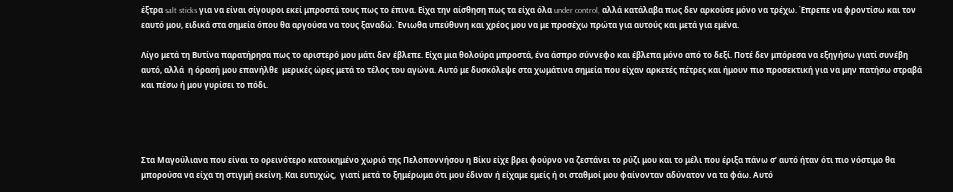έξτρα salt sticks για να είναι σίγουροι εκεί μπροστά τους πως το έπινα. Είχα την αίσθηση πως τα είχα όλα under control, αλλά κατάλαβα πως δεν αρκούσε μόνο να τρέχω. Έπρεπε να φροντίσω και τον εαυτό μου, ειδικά στα σημεία όπου θα αργούσα να τους ξαναδώ. Ένιωθα υπεύθυνη και χρέος μου να με προσέχω πρώτα για αυτούς και μετά για εμένα.

Λίγο μετά τη Βυτίνα παρατήρησα πως το αριστερό μου μάτι δεν έβλεπε. Είχα μια θολούρα μπροστά, ένα άσπρο σύννεφο και έβλεπα μόνο από το δεξί. Ποτέ δεν μπόρεσα να εξηγήσω γιατί συνέβη αυτό, αλλά  η όρασή μου επανήλθε  μερικές ώρες μετά το τέλος του αγώνα. Αυτό με δυσκόλεψε στα χωμάτινα σημεία που είχαν αρκετές πέτρες και ήμουν πιο προσεκτική για να μην πατήσω στραβά και πέσω ή μου γυρίσει το πόδι.




Στα Μαγούλιανα που είναι το ορεινότερο κατοικημένο χωριό της Πελοποννήσου η Βίκυ είχε βρει φούρνο να ζεστάνει το ρύζι μου και το μέλι που έριξα πάνω σ’ αυτό ήταν ότι πιο νόστιμο θα μπορούσα να είχα τη στιγμή εκείνη. Και ευτυχώς,  γιατί μετά το ξημέρωμα ότι μου έδιναν ή είχαμε εμείς ή οι σταθμοί μου φαίνονταν αδύνατον να τα φάω. Αυτό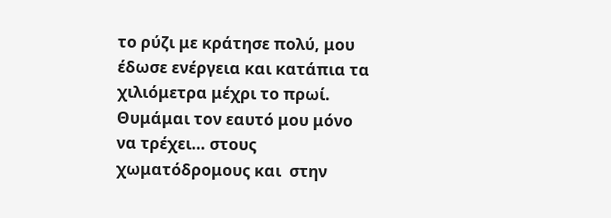το ρύζι με κράτησε πολύ, μου έδωσε ενέργεια και κατάπια τα χιλιόμετρα μέχρι το πρωί. Θυμάμαι τον εαυτό μου μόνο να τρέχει… στους χωματόδρομους και  στην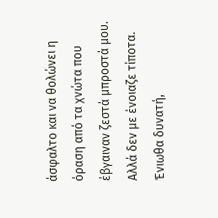άσφαλτο και να θολώνει η όραση από τα χνώτα που έβγαιναν ζεστά μπροστά μου. Αλλά δεν με ένοιαζε τίποτα. Ένιωθα δυνατή,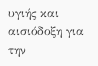υγιής και αισιόδοξη για την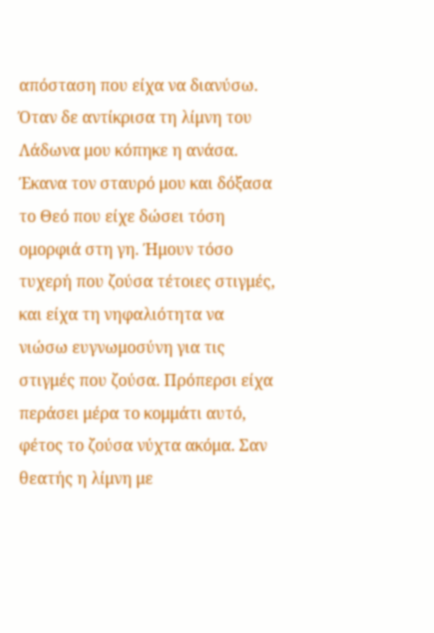απόσταση που είχα να διανύσω. Όταν δε αντίκρισα τη λίμνη του Λάδωνα μου κόπηκε η ανάσα. Έκανα τον σταυρό μου και δόξασα το Θεό που είχε δώσει τόση ομορφιά στη γη. Ήμουν τόσο τυχερή που ζούσα τέτοιες στιγμές, και είχα τη νηφαλιότητα να νιώσω ευγνωμοσύνη για τις στιγμές που ζούσα. Πρόπερσι είχα περάσει μέρα το κομμάτι αυτό, φέτος το ζούσα νύχτα ακόμα. Σαν θεατής η λίμνη με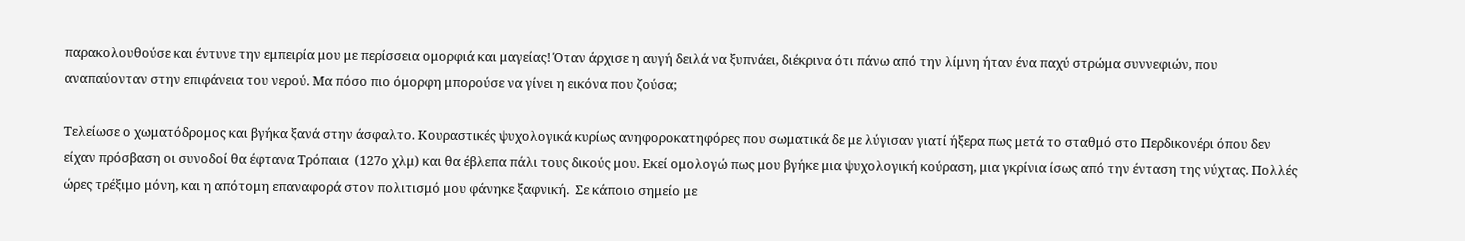παρακολουθούσε και έντυνε την εμπειρία μου με περίσσεια ομορφιά και μαγείας! Όταν άρχισε η αυγή δειλά να ξυπνάει, διέκρινα ότι πάνω από την λίμνη ήταν ένα παχύ στρώμα συννεφιών, που αναπαύονταν στην επιφάνεια του νερού. Μα πόσο πιο όμορφη μπορούσε να γίνει η εικόνα που ζούσα;

Τελείωσε ο χωματόδρομος και βγήκα ξανά στην άσφαλτο. Κουραστικές ψυχολογικά κυρίως ανηφοροκατηφόρες που σωματικά δε με λύγισαν γιατί ήξερα πως μετά το σταθμό στο Περδικονέρι όπου δεν είχαν πρόσβαση οι συνοδοί θα έφτανα Τρόπαια  (127ο χλμ) και θα έβλεπα πάλι τους δικούς μου. Εκεί ομολογώ πως μου βγήκε μια ψυχολογική κούραση, μια γκρίνια ίσως από την ένταση της νύχτας. Πολλές ώρες τρέξιμο μόνη, και η απότομη επαναφορά στον πολιτισμό μου φάνηκε ξαφνική.  Σε κάποιο σημείο με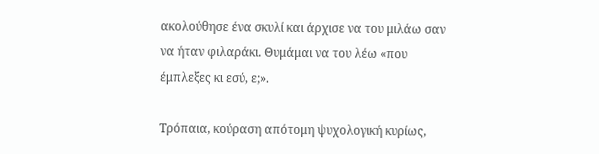ακολούθησε ένα σκυλί και άρχισε να του μιλάω σαν να ήταν φιλαράκι. Θυμάμαι να του λέω «που έμπλεξες κι εσύ, ε;».

Τρόπαια, κούραση απότομη ψυχολογική κυρίως,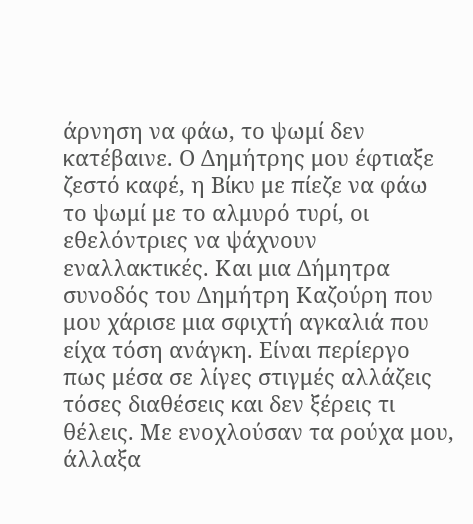άρνηση να φάω, το ψωμί δεν κατέβαινε. Ο Δημήτρης μου έφτιαξε ζεστό καφέ, η Βίκυ με πίεζε να φάω το ψωμί με το αλμυρό τυρί, οι εθελόντριες να ψάχνουν εναλλακτικές. Και μια Δήμητρα συνοδός του Δημήτρη Καζούρη που μου χάρισε μια σφιχτή αγκαλιά που είχα τόση ανάγκη. Είναι περίεργο πως μέσα σε λίγες στιγμές αλλάζεις τόσες διαθέσεις και δεν ξέρεις τι θέλεις. Με ενοχλούσαν τα ρούχα μου, άλλαξα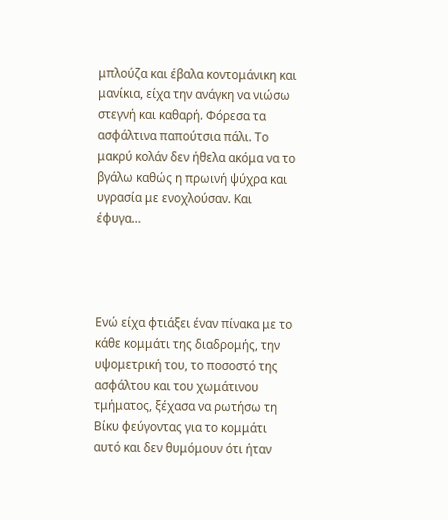μπλούζα και έβαλα κοντομάνικη και μανίκια, είχα την ανάγκη να νιώσω στεγνή και καθαρή. Φόρεσα τα ασφάλτινα παπούτσια πάλι. Το μακρύ κολάν δεν ήθελα ακόμα να το βγάλω καθώς η πρωινή ψύχρα και υγρασία με ενοχλούσαν. Και έφυγα…




Ενώ είχα φτιάξει έναν πίνακα με το κάθε κομμάτι της διαδρομής, την υψομετρική του, το ποσοστό της ασφάλτου και του χωμάτινου τμήματος, ξέχασα να ρωτήσω τη Βίκυ φεύγοντας για το κομμάτι αυτό και δεν θυμόμουν ότι ήταν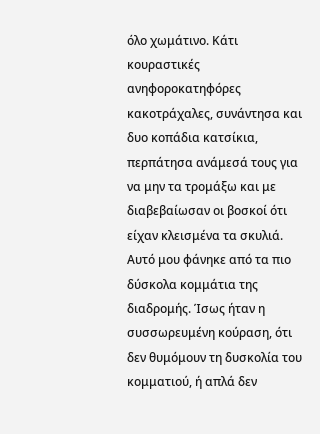όλο χωμάτινο. Κάτι κουραστικές ανηφοροκατηφόρες κακοτράχαλες, συνάντησα και δυο κοπάδια κατσίκια, περπάτησα ανάμεσά τους για να μην τα τρομάξω και με διαβεβαίωσαν οι βοσκοί ότι είχαν κλεισμένα τα σκυλιά. Αυτό μου φάνηκε από τα πιο δύσκολα κομμάτια της διαδρομής. Ίσως ήταν η συσσωρευμένη κούραση, ότι δεν θυμόμουν τη δυσκολία του κομματιού, ή απλά δεν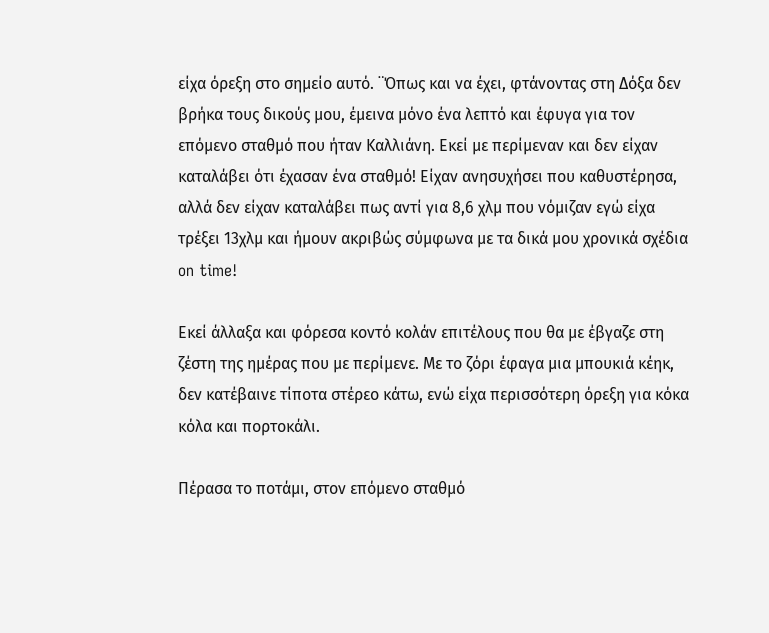είχα όρεξη στο σημείο αυτό. ¨Όπως και να έχει, φτάνοντας στη Δόξα δεν βρήκα τους δικούς μου, έμεινα μόνο ένα λεπτό και έφυγα για τον επόμενο σταθμό που ήταν Καλλιάνη. Εκεί με περίμεναν και δεν είχαν καταλάβει ότι έχασαν ένα σταθμό! Είχαν ανησυχήσει που καθυστέρησα, αλλά δεν είχαν καταλάβει πως αντί για 8,6 χλμ που νόμιζαν εγώ είχα τρέξει 13χλμ και ήμουν ακριβώς σύμφωνα με τα δικά μου χρονικά σχέδια on time!

Εκεί άλλαξα και φόρεσα κοντό κολάν επιτέλους που θα με έβγαζε στη ζέστη της ημέρας που με περίμενε. Με το ζόρι έφαγα μια μπουκιά κέηκ, δεν κατέβαινε τίποτα στέρεο κάτω, ενώ είχα περισσότερη όρεξη για κόκα κόλα και πορτοκάλι.

Πέρασα το ποτάμι, στον επόμενο σταθμό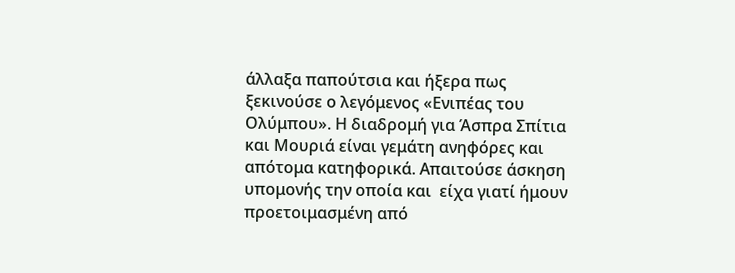άλλαξα παπούτσια και ήξερα πως ξεκινούσε ο λεγόμενος «Ενιπέας του Ολύμπου». Η διαδρομή για Άσπρα Σπίτια και Μουριά είναι γεμάτη ανηφόρες και απότομα κατηφορικά. Απαιτούσε άσκηση υπομονής την οποία και  είχα γιατί ήμουν προετοιμασμένη από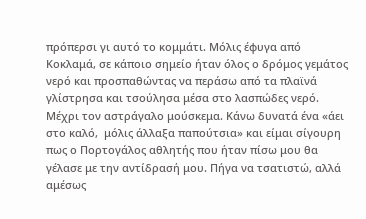πρόπερσι γι αυτό το κομμάτι. Μόλις έφυγα από Κοκλαμά, σε κάποιο σημείο ήταν όλος ο δρόμος γεμάτος νερό και προσπαθώντας να περάσω από τα πλαϊνά γλίστρησα και τσούλησα μέσα στο λασπώδες νερό. Μέχρι τον αστράγαλο μούσκεμα. Κάνω δυνατά ένα «άει στο καλό,  μόλις άλλαξα παπούτσια» και είμαι σίγουρη πως ο Πορτογάλος αθλητής που ήταν πίσω μου θα γέλασε με την αντίδρασή μου. Πήγα να τσατιστώ, αλλά αμέσως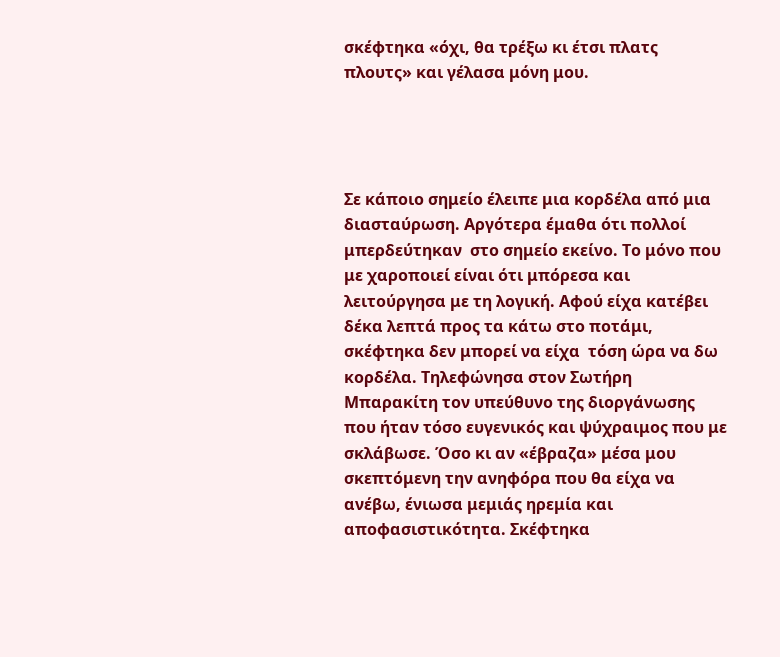σκέφτηκα «όχι, θα τρέξω κι έτσι πλατς πλουτς» και γέλασα μόνη μου.




Σε κάποιο σημείο έλειπε μια κορδέλα από μια διασταύρωση. Αργότερα έμαθα ότι πολλοί μπερδεύτηκαν  στο σημείο εκείνο. Το μόνο που με χαροποιεί είναι ότι μπόρεσα και λειτούργησα με τη λογική. Αφού είχα κατέβει δέκα λεπτά προς τα κάτω στο ποτάμι, σκέφτηκα δεν μπορεί να είχα  τόση ώρα να δω κορδέλα. Τηλεφώνησα στον Σωτήρη Μπαρακίτη τον υπεύθυνο της διοργάνωσης που ήταν τόσο ευγενικός και ψύχραιμος που με σκλάβωσε. Όσο κι αν «έβραζα» μέσα μου σκεπτόμενη την ανηφόρα που θα είχα να ανέβω, ένιωσα μεμιάς ηρεμία και αποφασιστικότητα. Σκέφτηκα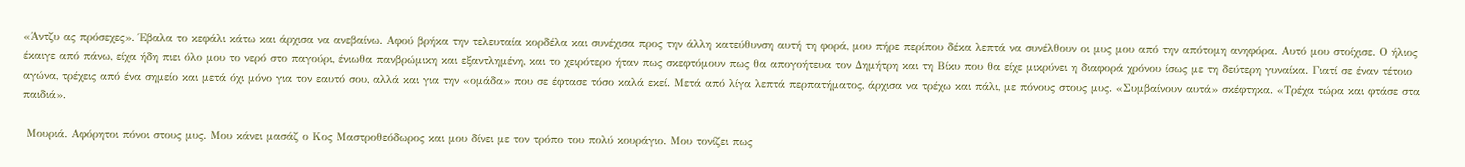«Άντζυ ας πρόσεχες». Έβαλα το κεφάλι κάτω και άρχισα να ανεβαίνω. Αφού βρήκα την τελευταία κορδέλα και συνέχισα προς την άλλη κατεύθυνση αυτή τη φορά, μου πήρε περίπου δέκα λεπτά να συνέλθουν οι μυς μου από την απότομη ανηφόρα. Αυτό μου στοίχισε. Ο ήλιος έκαιγε από πάνω, είχα ήδη πιει όλο μου το νερό στο παγούρι, ένιωθα πανβρώμικη και εξαντλημένη, και το χειρότερο ήταν πως σκεφτόμουν πως θα απογοήτευα τον Δημήτρη και τη Βίκυ που θα είχε μικρύνει η διαφορά χρόνου ίσως με τη δεύτερη γυναίκα. Γιατί σε έναν τέτοιο αγώνα, τρέχεις από ένα σημείο και μετά όχι μόνο για τον εαυτό σου, αλλά και για την «ομάδα» που σε έφτασε τόσο καλά εκεί. Μετά από λίγα λεπτά περπατήματος, άρχισα να τρέχω και πάλι, με πόνους στους μυς. «Συμβαίνουν αυτά» σκέφτηκα. «Τρέχα τώρα και φτάσε στα παιδιά».

 Μουριά. Αφόρητοι πόνοι στους μυς. Μου κάνει μασάζ ο Κος Μαστροθεόδωρος και μου δίνει με τον τρόπο του πολύ κουράγιο. Μου τονίζει πως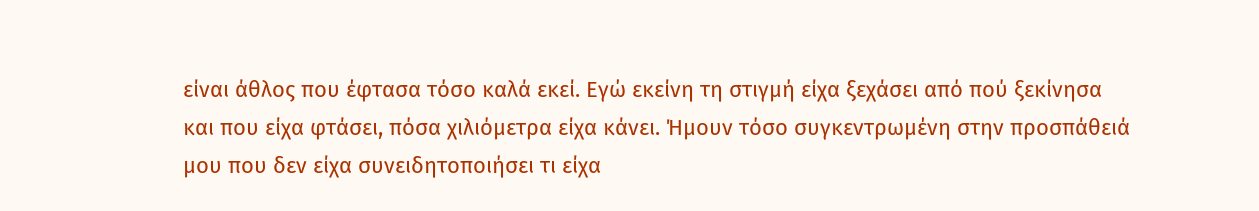είναι άθλος που έφτασα τόσο καλά εκεί. Εγώ εκείνη τη στιγμή είχα ξεχάσει από πού ξεκίνησα και που είχα φτάσει, πόσα χιλιόμετρα είχα κάνει. Ήμουν τόσο συγκεντρωμένη στην προσπάθειά μου που δεν είχα συνειδητοποιήσει τι είχα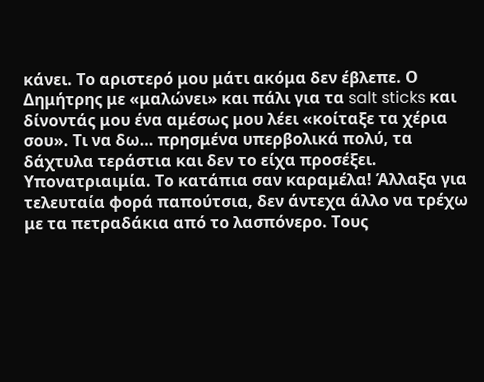κάνει. Το αριστερό μου μάτι ακόμα δεν έβλεπε. Ο Δημήτρης με «μαλώνει» και πάλι για τα salt sticks και δίνοντάς μου ένα αμέσως μου λέει «κοίταξε τα χέρια σου». Τι να δω… πρησμένα υπερβολικά πολύ, τα δάχτυλα τεράστια και δεν το είχα προσέξει. Υπονατριαιμία. Το κατάπια σαν καραμέλα! Άλλαξα για τελευταία φορά παπούτσια, δεν άντεχα άλλο να τρέχω με τα πετραδάκια από το λασπόνερο. Τους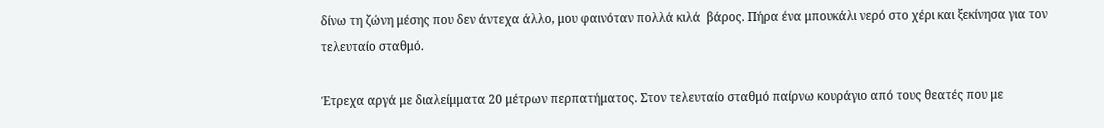δίνω τη ζώνη μέσης που δεν άντεχα άλλο, μου φαινόταν πολλά κιλά  βάρος. Πήρα ένα μπουκάλι νερό στο χέρι και ξεκίνησα για τον τελευταίο σταθμό.

Έτρεχα αργά με διαλείμματα 20 μέτρων περπατήματος. Στον τελευταίο σταθμό παίρνω κουράγιο από τους θεατές που με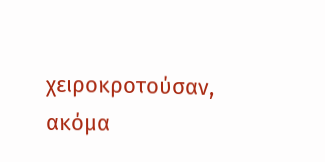χειροκροτούσαν, ακόμα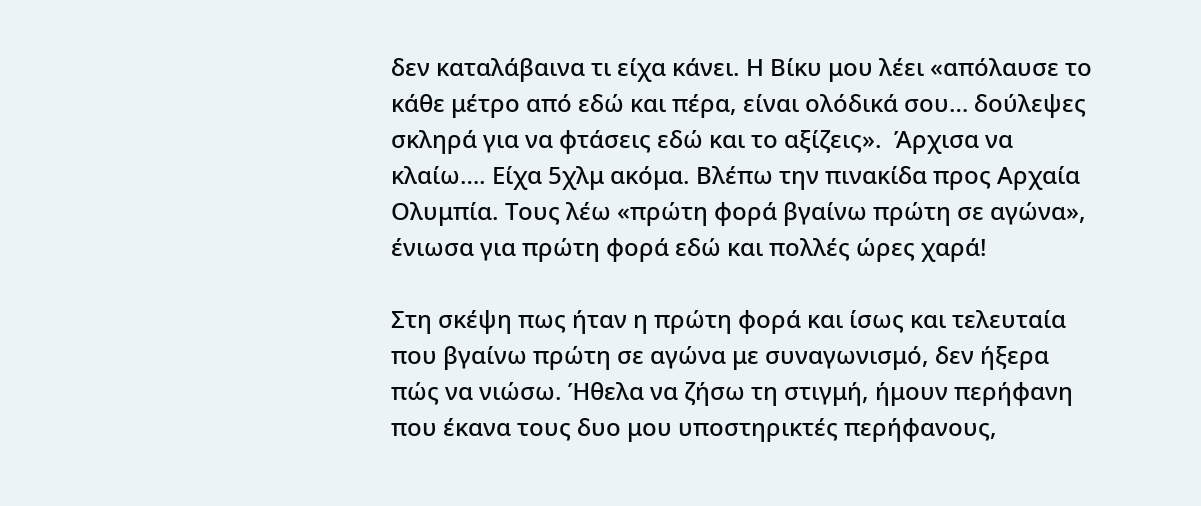δεν καταλάβαινα τι είχα κάνει. Η Βίκυ μου λέει «απόλαυσε το κάθε μέτρο από εδώ και πέρα, είναι ολόδικά σου… δούλεψες σκληρά για να φτάσεις εδώ και το αξίζεις».  Άρχισα να κλαίω…. Είχα 5χλμ ακόμα. Βλέπω την πινακίδα προς Αρχαία Ολυμπία. Τους λέω «πρώτη φορά βγαίνω πρώτη σε αγώνα», ένιωσα για πρώτη φορά εδώ και πολλές ώρες χαρά!

Στη σκέψη πως ήταν η πρώτη φορά και ίσως και τελευταία που βγαίνω πρώτη σε αγώνα με συναγωνισμό, δεν ήξερα πώς να νιώσω. Ήθελα να ζήσω τη στιγμή, ήμουν περήφανη που έκανα τους δυο μου υποστηρικτές περήφανους,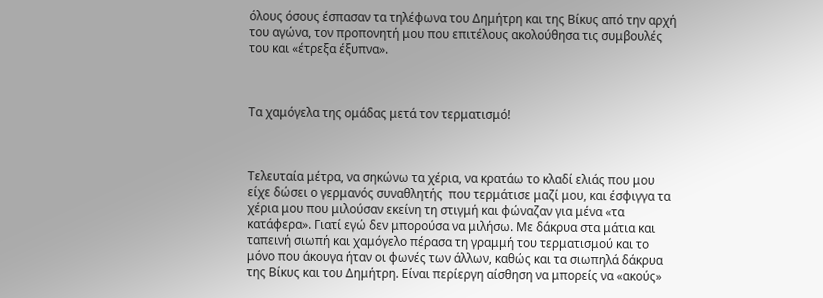όλους όσους έσπασαν τα τηλέφωνα του Δημήτρη και της Βίκυς από την αρχή του αγώνα, τον προπονητή μου που επιτέλους ακολούθησα τις συμβουλές του και «έτρεξα έξυπνα».



Τα χαμόγελα της ομάδας μετά τον τερματισμό!



Τελευταία μέτρα, να σηκώνω τα χέρια, να κρατάω το κλαδί ελιάς που μου είχε δώσει ο γερμανός συναθλητής  που τερμάτισε μαζί μου, και έσφιγγα τα χέρια μου που μιλούσαν εκείνη τη στιγμή και φώναζαν για μένα «τα κατάφερα». Γιατί εγώ δεν μπορούσα να μιλήσω. Με δάκρυα στα μάτια και ταπεινή σιωπή και χαμόγελο πέρασα τη γραμμή του τερματισμού και το μόνο που άκουγα ήταν οι φωνές των άλλων, καθώς και τα σιωπηλά δάκρυα της Βίκυς και του Δημήτρη. Είναι περίεργη αίσθηση να μπορείς να «ακούς»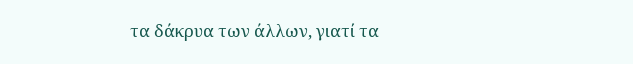τα δάκρυα των άλλων, γιατί τα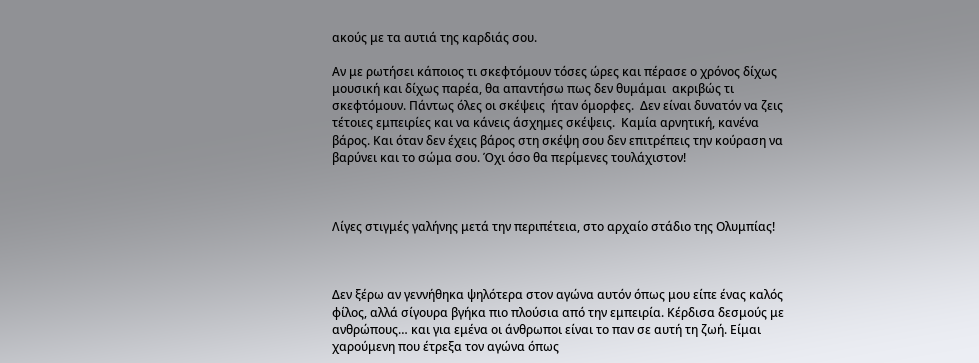ακούς με τα αυτιά της καρδιάς σου.

Αν με ρωτήσει κάποιος τι σκεφτόμουν τόσες ώρες και πέρασε ο χρόνος δίχως μουσική και δίχως παρέα, θα απαντήσω πως δεν θυμάμαι  ακριβώς τι σκεφτόμουν. Πάντως όλες οι σκέψεις  ήταν όμορφες.  Δεν είναι δυνατόν να ζεις τέτοιες εμπειρίες και να κάνεις άσχημες σκέψεις.  Καμία αρνητική, κανένα βάρος. Και όταν δεν έχεις βάρος στη σκέψη σου δεν επιτρέπεις την κούραση να βαρύνει και το σώμα σου. Όχι όσο θα περίμενες τουλάχιστον!



Λίγες στιγμές γαλήνης μετά την περιπέτεια, στο αρχαίο στάδιο της Ολυμπίας!



Δεν ξέρω αν γεννήθηκα ψηλότερα στον αγώνα αυτόν όπως μου είπε ένας καλός φίλος, αλλά σίγουρα βγήκα πιο πλούσια από την εμπειρία. Κέρδισα δεσμούς με ανθρώπους… και για εμένα οι άνθρωποι είναι το παν σε αυτή τη ζωή. Είμαι χαρούμενη που έτρεξα τον αγώνα όπως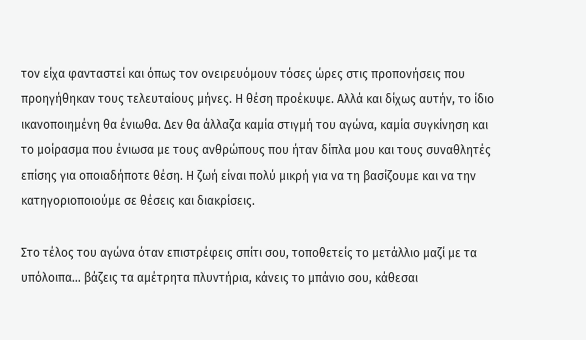τον είχα φανταστεί και όπως τον ονειρευόμουν τόσες ώρες στις προπονήσεις που προηγήθηκαν τους τελευταίους μήνες. Η θέση προέκυψε. Αλλά και δίχως αυτήν, το ίδιο ικανοποιημένη θα ένιωθα. Δεν θα άλλαζα καμία στιγμή του αγώνα, καμία συγκίνηση και το μοίρασμα που ένιωσα με τους ανθρώπους που ήταν δίπλα μου και τους συναθλητές επίσης για οποιαδήποτε θέση. Η ζωή είναι πολύ μικρή για να τη βασίζουμε και να την κατηγοριοποιούμε σε θέσεις και διακρίσεις.

Στο τέλος του αγώνα όταν επιστρέφεις σπίτι σου, τοποθετείς το μετάλλιο μαζί με τα υπόλοιπα… βάζεις τα αμέτρητα πλυντήρια, κάνεις το μπάνιο σου, κάθεσαι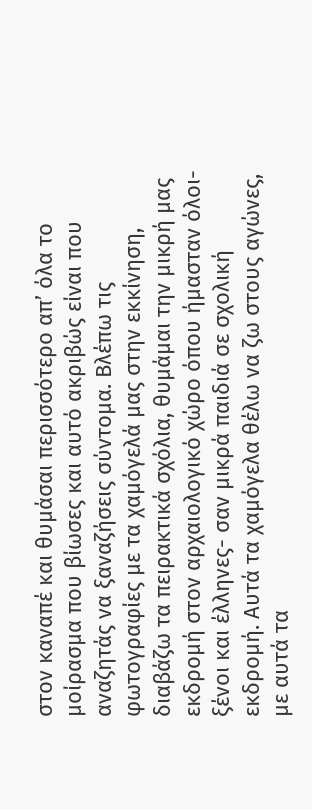στον καναπέ και θυμάσαι περισσότερο απ’ όλα το μοίρασμα που βίωσες και αυτό ακριβώς είναι που αναζητάς να ξαναζήσεις σύντομα. Βλέπω τις φωτογραφίες με τα χαμόγελά μας στην εκκίνηση, διαβάζω τα πειρακτικά σχόλια, θυμάμαι την μικρή μας εκδρομή στον αρχαιολογικό χώρο όπου ήμασταν όλοι- ξένοι και έλληνες- σαν μικρά παιδιά σε σχολική εκδρομή. Αυτά τα χαμόγελα θέλω να ζω στους αγώνες, με αυτά τα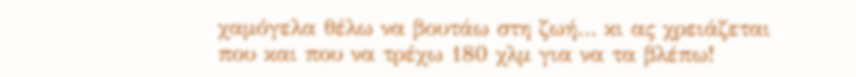χαμόγελα θέλω να βουτάω στη ζωή… κι ας χρειάζεται που και που να τρέχω 180 χλμ για να τα βλέπω!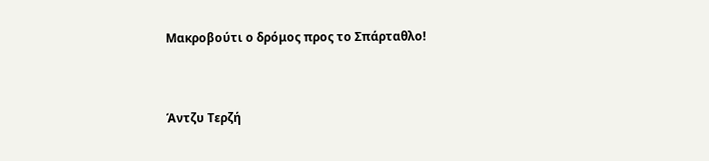Μακροβούτι ο δρόμος προς το Σπάρταθλο!


Άντζυ Τερζή